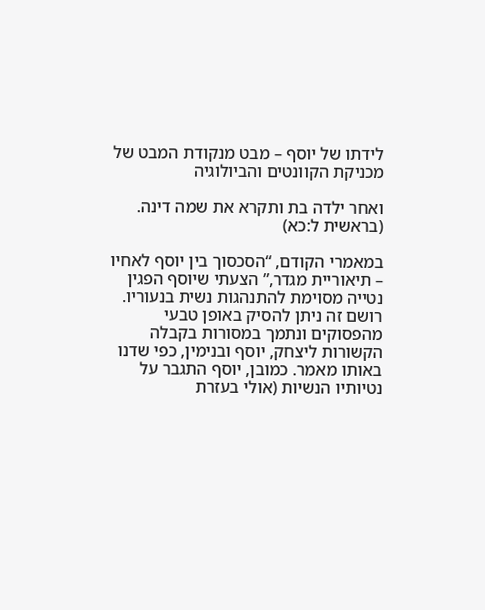לידתו של יוסף – מבט מנקודת המבט של מכניקת הקוונטים והביולוגיה

ואחר ילדה בת ותקרא את שמה דינה. (בראשית ל:כא)

במאמרי הקודם, “הסכסוך בין יוסף לאחיו – תיאוריית מגדר,” הצעתי שיוסף הפגין נטייה מסוימת להתנהגות נשית בנעוריו. רושם זה ניתן להסיק באופן טבעי מהפסוקים ונתמך במסורות בקבלה הקשורות ליצחק, יוסף ובנימין, כפי שדנו באותו מאמר. כמובן, יוסף התגבר על נטיותיו הנשיות (אולי בעזרת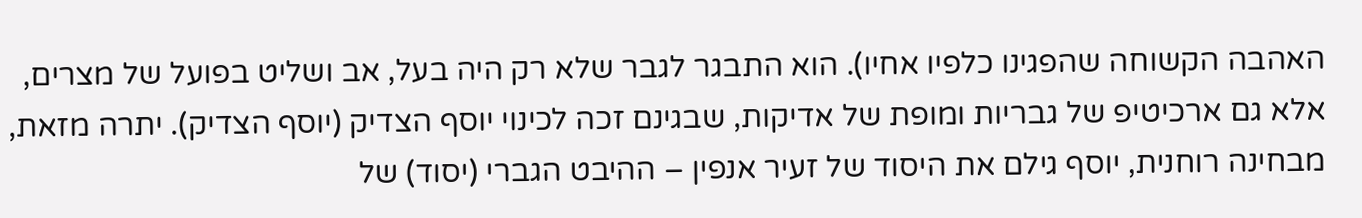האהבה הקשוחה שהפגינו כלפיו אחיו). הוא התבגר לגבר שלא רק היה בעל, אב ושליט בפועל של מצרים, אלא גם ארכיטיפ של גבריות ומופת של אדיקות, שבגינם זכה לכינוי יוסף הצדיק (יוסף הצדיק). יתרה מזאת, מבחינה רוחנית, יוסף גילם את היסוד של זעיר אנפין – ההיבט הגברי (יסוד) של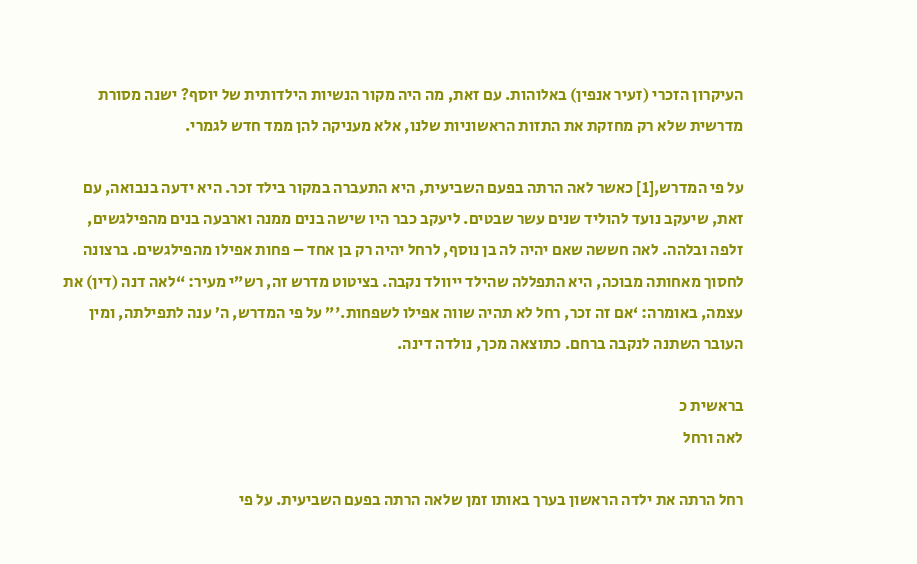העיקרון הזכרי (זעיר אנפין) באלוהות. עם זאת, מה היה מקור הנשיות הילדותית של יוסף? ישנה מסורת מדרשית שלא רק מחזקת את התזות הראשוניות שלנו, אלא מעניקה להן ממד חדש לגמרי.

על פי המדרש,[1] כאשר לאה הרתה בפעם השביעית, היא התעברה במקור בילד זכר. היא ידעה בנבואה, עם זאת, שיעקב נועד להוליד שנים עשר שבטים. ליעקב כבר היו שישה בנים ממנה וארבעה בנים מהפילגשים, זלפה ובלהה. לאה חששה שאם יהיה לה בן נוסף, לרחל יהיה רק בן אחד – פחות אפילו מהפילגשים. ברצונה לחסוך מאחותה מבוכה, היא התפללה שהילד ייוולד נקבה. בציטוט מדרש זה, רש”י מעיר: “לאה דנה (דין) את עצמה, באומרה: ‘אם זה זכר, רחל לא תהיה שווה אפילו לשפחות.'” על פי המדרש, ה’ ענה לתפילתה, ומין העובר השתנה לנקבה ברחם. כתוצאה מכך, נולדה דינה.

בראשית כ
לאה ורחל

רחל הרתה את ילדה הראשון בערך באותו זמן שלאה הרתה בפעם השביעית. על פי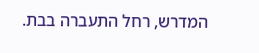המדרש, רחל התעברה בבת.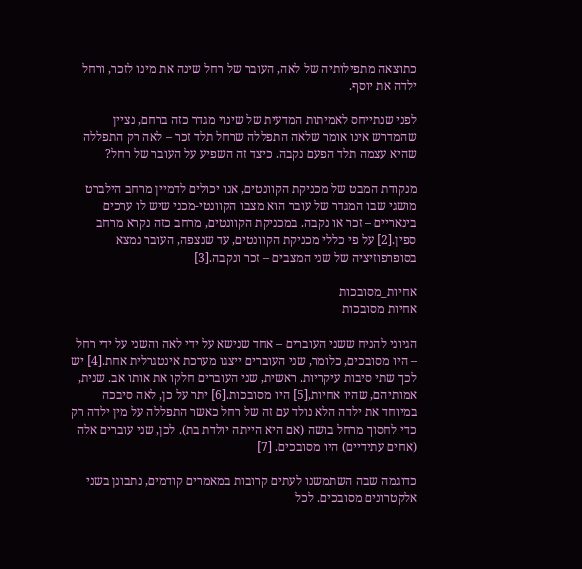כתוצאה מתפילותיה של לאה, העובר של רחל שינה את מינו לזכר, ורחל ילדה את יוסף.

לפני שנתייחס לאמיתות המדעית של שינוי מגדר כזה ברחם, נציין שהמדרש אינו אומר שלאה התפללה שרחל תלד זכר – לאה רק התפללה שהיא עצמה תלד הפעם נקבה. כיצד זה השפיע על העובר של רחל?

מנקודת המבט של מכניקת הקוונטים, אנו יכולים לדמיין מרחב הילברט מושגי שבו המגדר של עובר הוא מצבו הקוונטי-מכני שיש לו ערכים בינאריים – זכר או נקבה. במכניקת הקוונטים, מרחב כזה נקרא מרחב ספין.[2] על פי כללי מכניקת הקוונטים, עד שנצפה, העובר נמצא בסופרפוזיציה של שני המצבים – זכר ונקבה.[3]

אחיות_מסובכות
אחיות מסובכות

הגיוני להניח ששני העוברים – אחד שנישא על ידי לאה והשני על ידי רחל – היו מסובכים, כלומר, שני העוברים ייצגו מערכת אינטגרלית אחת.[4] יש לכך שתי סיבות עיקריות. ראשית, שני העוברים חלקו את אותו אב. שנית, אמותיהם, שהיו אחיות,[5] היו מסובכות.[6] יתר על כן, לאה סיבכה במיוחד את ילדה הלא נולד עם זה של רחל כאשר התפללה על מין ילדה רק כדי לחסוך מרחל בושה (אם היא הייתה יולדת בת). לכן, שני עוברים אלה (אחים עתידיים) היו מסובכים. [7]

כדוגמה שבה השתמשנו לעתים קרובות במאמרים קודמים, נתבונן בשני אלקטרונים מסובכים. לכל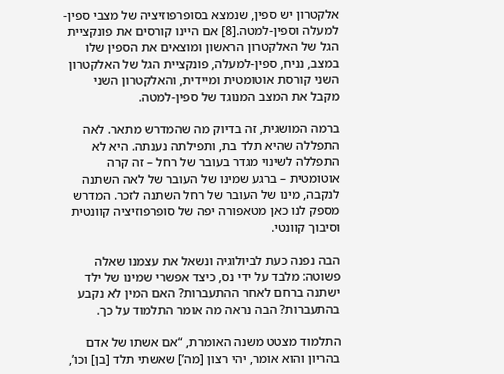אלקטרון יש ספין, שנמצא בסופרפוזיציה של מצבי ספין-למעלה וספין-למטה.[8] אם היינו קורסים את פונקציית הגל של האלקטרון הראשון ומוצאים את הספין שלו במצב, נניח, ספין-למעלה, פונקציית הגל של האלקטרון השני קורסת אוטומטית ומיידית, והאלקטרון השני מקבל את המצב המנוגד של ספין-למטה.

ברמה המושגית, זה בדיוק מה שהמדרש מתאר. לאה התפללה שהיא תלד בת, ותפילתה נענתה. היא לא התפללה לשינוי מגדר בעובר של רחל – זה קרה אוטומטית – ברגע שמינו של העובר של לאה השתנה לנקבה, מינו של העובר של רחל השתנה לזכר. המדרש מספק לנו כאן מטאפורה יפה של סופרפוזיציה קוונטית וסיבוך קוונטי.

הבה נפנה כעת לביולוגיה ונשאל את עצמנו שאלה פשוטה: מלבד על ידי נס, כיצד אפשרי שמינו של ילד ישתנה ברחם לאחר ההתעברות? האם המין לא נקבע בהתעברות? הבה נראה מה אומר התלמוד על כך.

התלמוד מצטט משנה האומרת, “אם אשתו של אדם בהריון והוא אומר, יהי רצון [מה’] שאשתי תלד [בן] וכו’,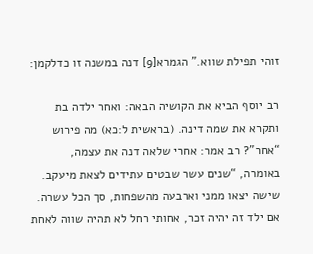זוהי תפילת שווא.” הגמרא[9] דנה במשנה זו כדלקמן:

רב יוסף הביא את הקושיה הבאה: ואחר ילדה בת ותקרא את שמה דינה. (בראשית ל:כא) מה פירוש “אחר”? רב אמר: אחרי שלאה דנה את עצמה, באומרה, “שנים עשר שבטים עתידים לצאת מיעקב. שישה יצאו ממני וארבעה מהשפחות, סך הכל עשרה. אם ילד זה יהיה זכר, אחותי רחל לא תהיה שווה לאחת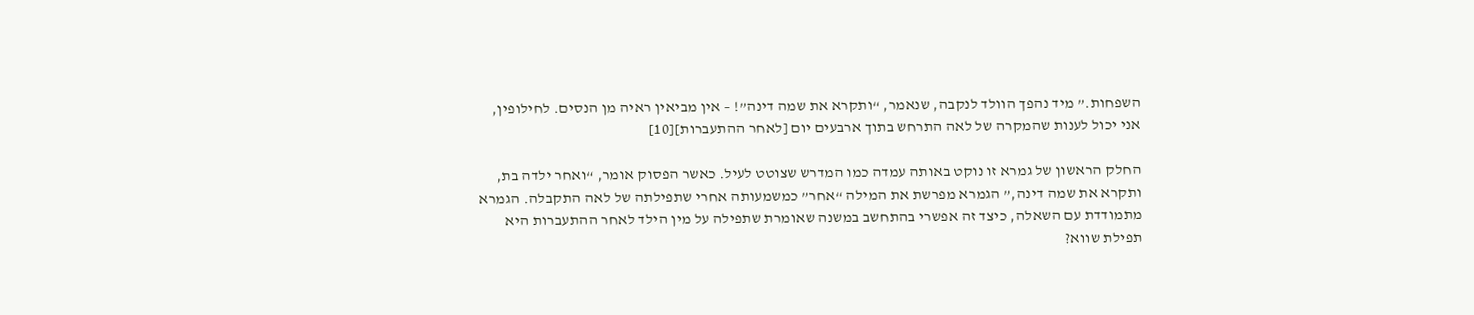השפחות.” מיד נהפך הוולד לנקבה, שנאמר, “ותקרא את שמה דינה”! – אין מביאין ראיה מן הנסים. לחילופין, אני יכול לענות שהמקרה של לאה התרחש בתוך ארבעים יום [לאחר ההתעברות][10]

החלק הראשון של גמרא זו נוקט באותה עמדה כמו המדרש שצוטט לעיל. כאשר הפסוק אומר, “ואחר ילדה בת, ותקרא את שמה דינה,” הגמרא מפרשת את המילה “אחר” כמשמעותה אחרי שתפילתה של לאה התקבלה. הגמרא מתמודדת עם השאלה, כיצד זה אפשרי בהתחשב במשנה שאומרת שתפילה על מין הילד לאחר ההתעברות היא תפילת שווא?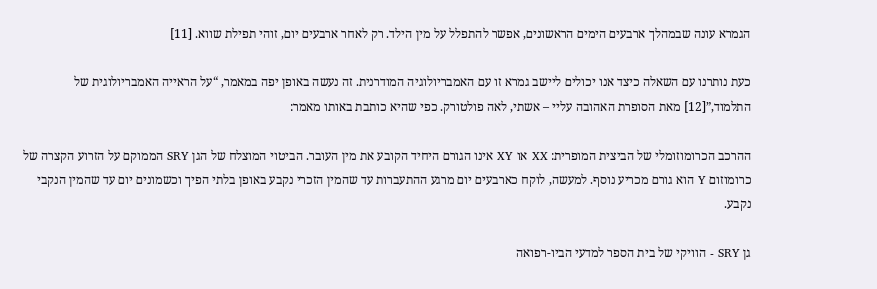הגמרא עונה שבמהלך ארבעים הימים הראשונים, אפשר להתפלל על מין הילד. רק לאחר ארבעים יום, זוהי תפילת שווא. [11]

כעת נותרנו עם השאלה כיצד אנו יכולים ליישב גמרא זו עם האמבריולוגיה המודרנית. זה נעשה באופן יפה במאמר, “על הראייה האמבריולוגית של התלמוד,”[12] מאת הסופרת האהובה עליי – אשתי, לאה פולטורק. כפי שהיא כותבת באותו מאמר:

ההרכב הכרומוזומלי של הביצית המופרית: XX או XY אינו הגורם היחיד הקובע את מין העובר. הביטוי המוצלח של הגן SRY הממוקם על הזרוע הקצרה של כרומוזום Y הוא גורם מכריע נוסף. למעשה, לוקח כארבעים יום מרגע ההתעברות עד שהמין הזכרי נקבע באופן בלתי הפיך וכשמונים יום עד שהמין הנקבי נקבע.

גן SRY - הוויקי של בית הספר למדעי הביו-רפואה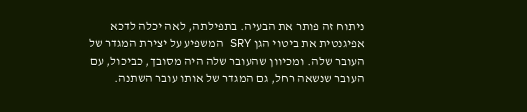ניתוח זה פותר את הבעיה. בתפילתה, לאה יכלה לדכא אפיגנטית את ביטוי הגן SRY המשפיע על יצירת המגדר של העובר שלה. ומכיוון שהעובר שלה היה מסובך, כביכול, עם העובר שנשאה רחל, גם המגדר של אותו עובר השתנה.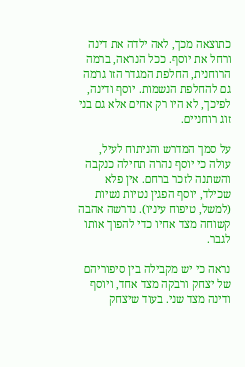כתוצאה מכך, לאה ילדה את דינה ורחל את יוסף. ככל הנראה, ברמה הרוחנית, החלפת המגדר הזו גרמה גם להחלפת הנשמות. יוסף ודינה, לפיכך, לא היו רק אחים אלא גם בני זוג רוחניים.

על סמך המדרש והניתוח לעיל, עולה כי יוסף נהרה תחילה כנקבה והשתנה לזכר ברחם. אין פלא שכילד, יוסף הפגין נטיות נשיות (למשל, טיפוח עיניו). נדרשה אהבה קשוחה מצד אחיו כדי להפוך אותו לגבר.

נראה כי יש מקבילה בין סיפוריהם של יצחק ורבקה מצד אחד, ויוסף ודינה מצד שני. בעוד שיצחק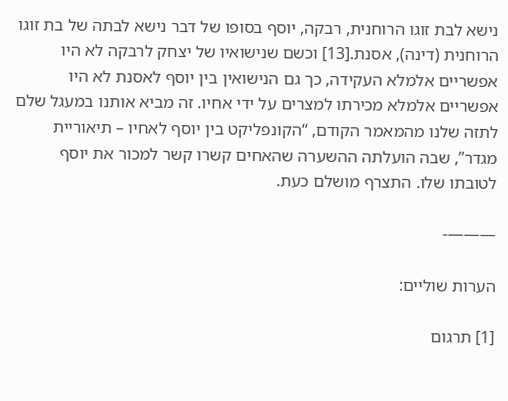נישא לבת זוגו הרוחנית, רבקה, יוסף בסופו של דבר נישא לבתה של בת זוגו הרוחנית (דינה), אסנת.[13] וכשם שנישואיו של יצחק לרבקה לא היו אפשריים אלמלא העקידה, כך גם הנישואין בין יוסף לאסנת לא היו אפשריים אלמלא מכירתו למצרים על ידי אחיו. זה מביא אותנו במעגל שלם לתזה שלנו מהמאמר הקודם, “הקונפליקט בין יוסף לאחיו – תיאוריית מגדר”, שבה הועלתה ההשערה שהאחים קשרו קשר למכור את יוסף לטובתו שלו. התצרף מושלם כעת.

———-

הערות שוליים:

[1] תרגום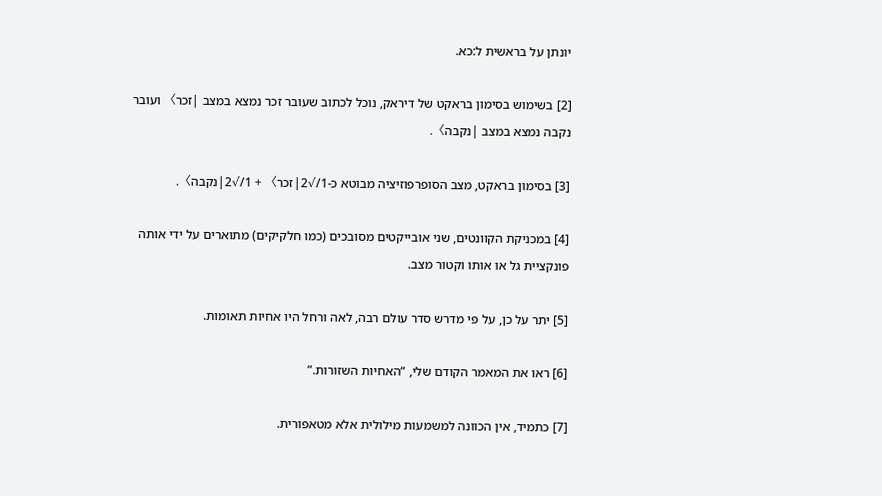יונתן על בראשית ל:כא.

[2] בשימוש בסימון בראקט של דיראק, נוכל לכתוב שעובר זכר נמצא במצב |זכר〉 ועובר נקבה נמצא במצב |נקבה〉.

[3] בסימון בראקט, מצב הסופרפוזיציה מבוטא כ-1/√2|זכר〉 + 1/√2|נקבה〉.

[4] במכניקת הקוונטים, שני אובייקטים מסובכים (כמו חלקיקים) מתוארים על ידי אותה פונקציית גל או אותו וקטור מצב.

[5] יתר על כן, על פי מדרש סדר עולם רבה, לאה ורחל היו אחיות תאומות.

[6] ראו את המאמר הקודם שלי, “האחיות השזורות.”

[7] כתמיד, אין הכוונה למשמעות מילולית אלא מטאפורית.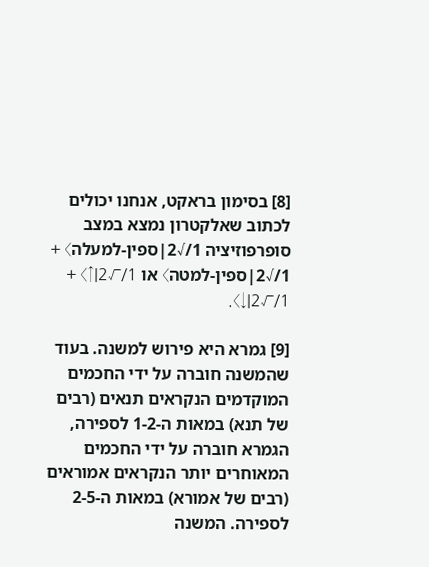[8] בסימון בראקט, אנחנו יכולים לכתוב שאלקטרון נמצא במצב סופרפוזיציה 1/√2|ספין-למעלה〉 + 1/√2|ספין-למטה〉 או 1/√2|↑〉 + 1/√2|↓〉.

[9] גמרא היא פירוש למשנה. בעוד שהמשנה חוברה על ידי החכמים המוקדמים הנקראים תנאים (רבים של תנא) במאות ה-1-2 לספירה, הגמרא חוברה על ידי החכמים המאוחרים יותר הנקראים אמוראים (רבים של אמורא) במאות ה-2-5 לספירה. המשנה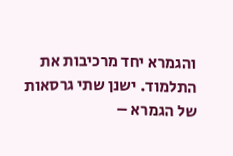והגמרא יחד מרכיבות את התלמוד. ישנן שתי גרסאות של הגמרא –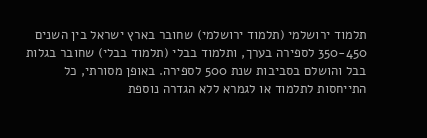תלמוד ירושלמי (תלמוד ירושלמי) שחובר בארץ ישראל בין השנים 350-450 לספירה בערך, ותלמוד בבלי (תלמוד בבלי) שחובר בגלות בבל והושלם בסביבות שנת 500 לספירה. באופן מסורתי, כל התייחסות לתלמוד או לגמרא ללא הגדרה נוספת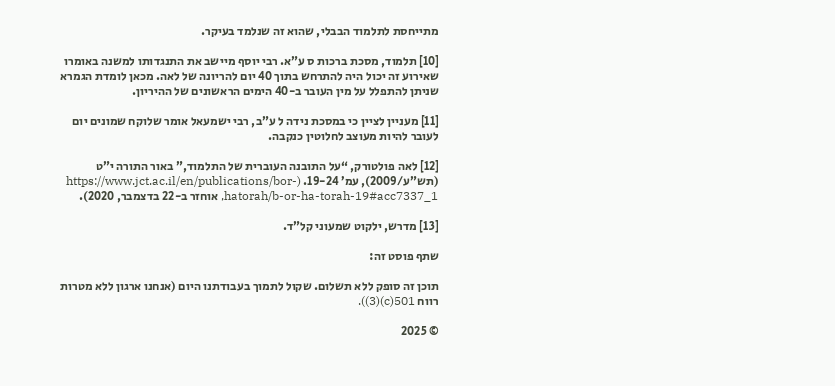מתייחסת לתלמוד הבבלי, שהוא זה שנלמד בעיקר.

[10] תלמוד, מסכת ברכות ס ע”א. רבי יוסף מיישב את התנגדותו למשנה באומרו שאירוע זה יכול היה להתרחש בתוך 40 יום להריונה של לאה. מכאן לומדת הגמרא שניתן להתפלל על מין העובר ב-40 הימים הראשונים של ההיריון.

[11] מעניין לציין כי במסכת נידה ל ע”ב, רבי ישמעאל אומר שלוקח שמונים יום לעובר להיות מעוצב לחלוטין כנקבה.

[12] לאה פולטורק, “על התובנה העוברית של התלמוד,” באור התורה י”ט (תש”ע/2009), עמ’ 19-24. (https://www.jct.ac.il/en/publications/bor-hatorah/b-or-ha-torah-19#acc7337_1, אוחזר ב-22 בדצמבר, 2020).

[13] מדרש, ילקוט שמעוני קל”ד.

שתף פוסט זה:

תוכן זה סופק ללא תשלום. שקול לתמוך בעבודתנו היום (אנחנו ארגון ללא מטרות רווח 501(c)(3)).

© 2025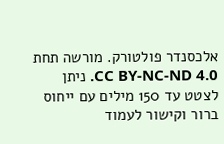אלכסנדר פולטורק. מורשה תחת CC BY-NC-ND 4.0. ניתן לצטט עד 150 מילים עם ייחוס ברור וקישור לעמוד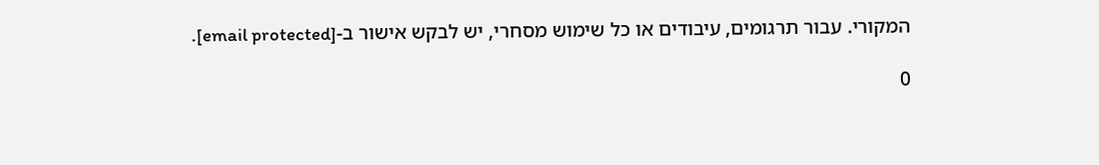המקורי. עבור תרגומים, עיבודים או כל שימוש מסחרי, יש לבקש אישור ב-[email protected].

0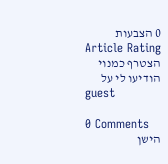0 הצבעות
Article Rating
הצטרף כמנוי
הודיעו לי על
guest

0 Comments
הישן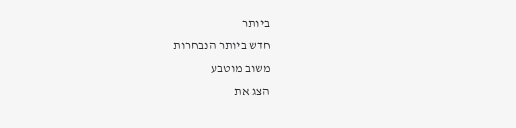ביותר
חדש ביותר הנבחרות
משוב מוטבע
הצג את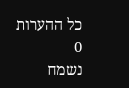כל ההערות
0
נשמח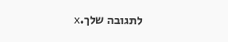לתגובה שלך.x